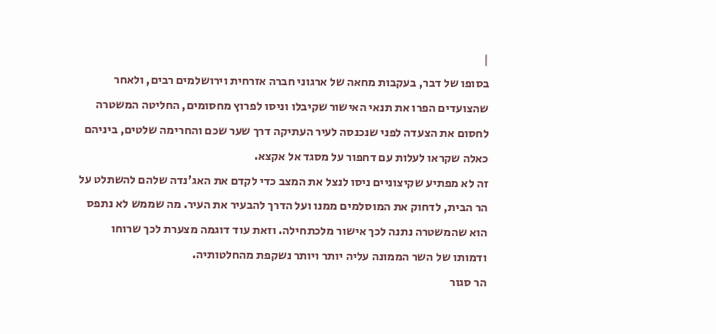|
בסופו של דבר, בעקבות מחאה של ארגוני חברה אזרחית וירושלמים רבים, ולאחר שהצועדים הפרו את תנאי האישור שקיבלו וניסו לפרוץ מחסומים, החליטה המשטרה לחסום את הצעדה לפני שנכנסה לעיר העתיקה דרך שער שכם והחרימה שלטים, ביניהם כאלה שקראו לעלות עם דחפור על מסגד אל אקצא.
זה לא מפתיע שקיצוניים ניסו לנצל את המצב כדי לקדם את האג'נדה שלהם להשתלט על הר הבית, לדחוק את המוסלמים ממנו ועל הדרך להבעיר את העיר. מה שממש לא נתפס הוא שהמשטרה נתנה לכך אישור מלכתחילה. וזאת עוד דוגמה מצערת לכך שרוחו ודמותו של השר הממונה עליה יותר ויותר נשקפת מהחלטותיה.
הר סגור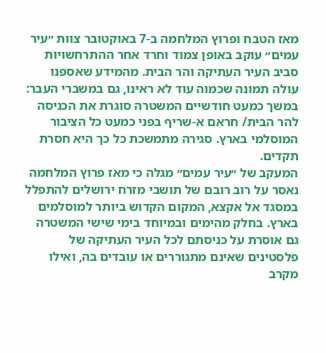מאז הטבח ופרוץ המלחמה ב-7 באוקטובר צוות ״עיר עמים״ עוקב באופן צמוד וחרד אחר ההתרחשויות סביב העיר העתיקה והר הבית. מהמידע שאספנו עולה תמונה שכמוה עוד לא ראינו, גם במשברי העבר: במשך כמעט חודשיים המשטרה סוגרת את הכניסה להר הבית/ חראם א-שריף בפני כמעט כל הציבור המוסלמי בארץ. סגירה מתמשכת כל כך היא חסרת תקדים.
המעקב של ״עיר עמים״ מגלה כי מאז פרוץ המלחמה נאסר על רוב רובם של תושבי מזרח ירושלים להתפלל במסגד אל אקצא, המקום הקדוש ביותר למוסלמים בארץ. בחלק מהימים ובמיוחד בימי שישי המשטרה גם אוסרת על כניסתם לכל העיר העתיקה של פלסטינים שאינם מתגוררים או עובדים בה, ואילו מקרב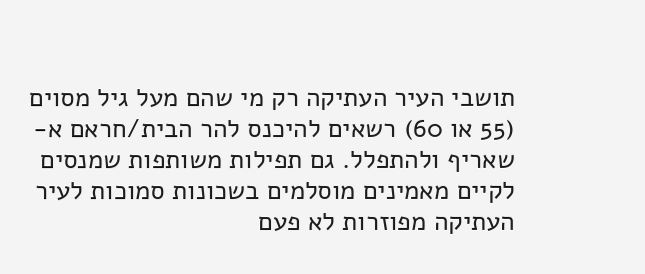תושבי העיר העתיקה רק מי שהם מעל גיל מסוים (55 או 60) רשאים להיכנס להר הבית/חראם א-שאריף ולהתפלל. גם תפילות משותפות שמנסים לקיים מאמינים מוסלמים בשכונות סמוכות לעיר העתיקה מפוזרות לא פעם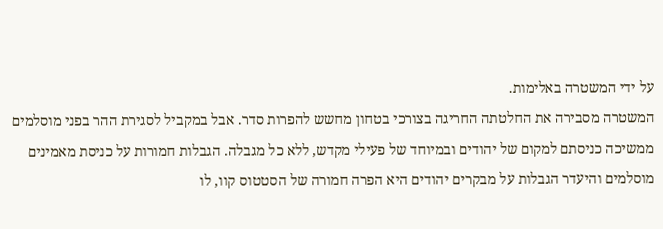על ידי המשטרה באלימות.
המשטרה מסבירה את החלטתה החריגה בצורכי בטחון מחשש להפרות סדר. אבל במקביל לסגירת ההר בפני מוסלמים ממשיכה כניסתם למקום של יהודים ובמיוחד של פעילי מקדש, ללא כל מגבלה. הגבלות חמורות על כניסת מאמינים מוסלמים והיעדר הגבלות על מבקרים יהודים היא הפרה חמורה של הסטטוס קוו, לו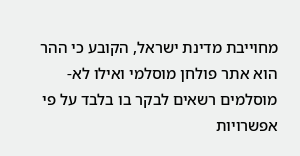מחוייבת מדינת ישראל, הקובע כי ההר הוא אתר פולחן מוסלמי ואילו לא-מוסלמים רשאים לבקר בו בלבד על פי אפשרויות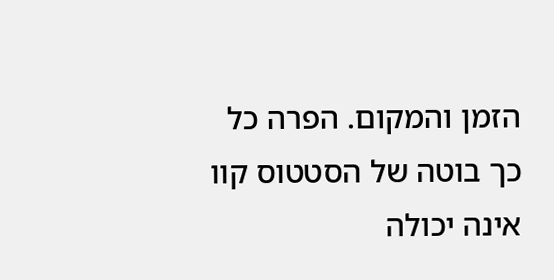הזמן והמקום. הפרה כל כך בוטה של הסטטוס קוו אינה יכולה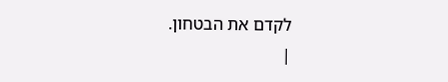לקדם את הבטחון.
|